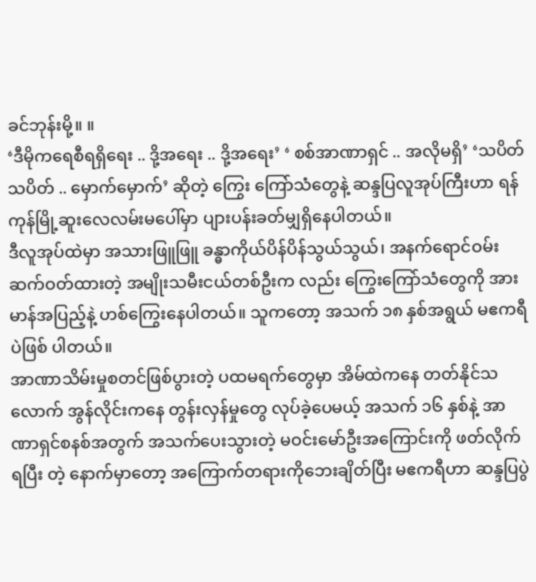ခင်ဘုန်းမို့။ ။
‘ဒီမိုကရေစီရရှိရေး .. ဒို့အရေး .. ဒို့အရေး’ ‘ စစ်အာဏာရှင် .. အလိုမရှိ’ ‘သပိတ် သပိတ် .. မှောက်မှောက်’ ဆိုတဲ့ ကြွေး ကြော်သံတွေနဲ့ ဆန္ဒပြလူအုပ်ကြီးဟာ ရန်ကုန်မြို့ဆူးလေလမ်းမပေါ်မှာ ပျားပန်းခတ်မျှရှိနေပါတယ်။
ဒီလူအုပ်ထဲမှာ အသားဖြူဖြူ ခန္ဓာကိုယ်ပိန်ပိန်သွယ်သွယ်၊ အနက်ရောင်ဝမ်းဆက်ဝတ်ထားတဲ့ အမျိုးသမီးငယ်တစ်ဦးက လည်း ကြွေးကြော်သံတွေကို အားမာန်အပြည့်နဲ့ ဟစ်ကြွေးနေပါတယ်။ သူကတော့ အသက် ၁၈ နှစ်အရွယ် မဧကရီပဲဖြစ် ပါတယ်။
အာဏာသိမ်းမှုစတင်ဖြစ်ပွားတဲ့ ပထမရက်တွေမှာ အိမ်ထဲကနေ တတ်နိုင်သလောက် အွန်လိုင်းကနေ တွန်းလှန်မှုတွေ လုပ်ခဲ့ပေမယ့် အသက် ၁၆ နှစ်နဲ့ အာဏာရှင်စနစ်အတွက် အသက်ပေးသွားတဲ့ မဝင်းမော်ဦးအကြောင်းကို ဖတ်လိုက် ရပြီး တဲ့ နောက်မှာတော့ အကြောက်တရားကိုဘေးချိတ်ပြီး မဧကရီဟာ ဆန္ဒပြပွဲ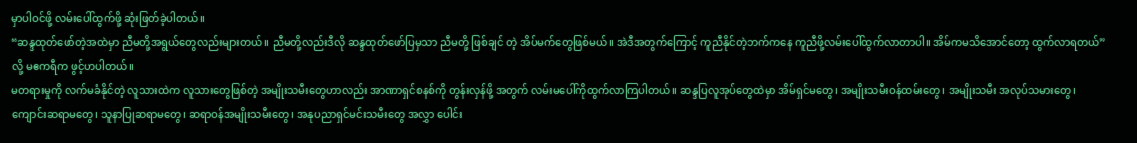မှာပါဝင်ဖို့ လမ်းပေါ်ထွက်ဖို့ ဆုံးဖြတ်ခဲ့ပါတယ်။
“ဆန္ဒထုတ်ဖော်တဲ့အထဲမှာ ညီမတို့အရွယ်တွေလည်းများတယ်။ ညီမတို့လည်းဒီလို ဆန္ဒထုတ်ဖော်ပြမှသာ ညီမတို့ ဖြစ်ချင် တဲ့ အိပ်မက်တွေဖြစ်မယ်။ အဲဒီအတွက်ကြောင့် ကူညီနိုင်တဲ့ဘက်ကနေ ကူညီဖို့လမ်းပေါ်ထွက်လာတာပါ။ အိမ်ကမသိအောင်တော့ ထွက်လာရတယ်” လို့ မဧကရီက ဖွင့်ဟပါတယ်။
မတရားမှုကို လက်မခံနိုင်တဲ့ လူသားထဲက လူသားတွေဖြစ်တဲ့ အမျိုးသမီးတွေဟာလည်း အာဏာရှင်စနစ်ကို တွန်းလှန်ဖို့ အတွက် လမ်းမပေါ်ကိုထွက်လာကြပါတယ်။ ဆန္ဒပြလူအုပ်တွေထဲမှာ အိမ်ရှင်မတွေ၊ အမျိုးသမီးဝန်ထမ်းတွေ၊ အမျိုးသမီး အလုပ်သမားတွေ၊ ကျောင်းဆရာမတွေ၊ သူနာပြုဆရာမတွေ၊ ဆရာဝန်အမျိုးသမီးတွေ၊ အနုပညာရှင်မင်းသမီးတွေ အလွှာ ပေါင်း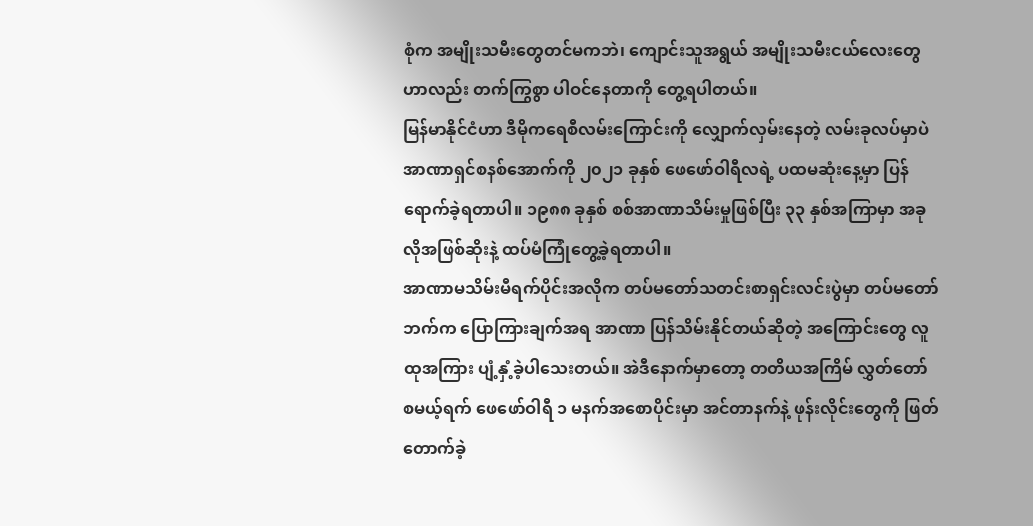စုံက အမျိုးသမီးတွေတင်မကဘဲ၊ ကျောင်းသူအရွယ် အမျိုးသမီးငယ်လေးတွေဟာလည်း တက်ကြွစွာ ပါဝင်နေတာကို တွေ့ရပါတယ်။
မြန်မာနိုင်ငံဟာ ဒီမိုကရေစီလမ်းကြောင်းကို လျှောက်လှမ်းနေတဲ့ လမ်းခုလပ်မှာပဲ အာဏာရှင်စနစ်အောက်ကို ၂၀၂၁ ခုနှစ် ဖေဖော်ဝါရီလရဲ့ ပထမဆုံးနေ့မှာ ပြန်ရောက်ခဲ့ရတာပါ။ ၁၉၈၈ ခုနှစ် စစ်အာဏာသိမ်းမှုဖြစ်ပြီး ၃၃ နှစ်အကြာမှာ အခုလိုအဖြစ်ဆိုးနဲ့ ထပ်မံကြုံတွေ့ခဲ့ရတာပါ။
အာဏာမသိမ်းမီရက်ပိုင်းအလိုက တပ်မတော်သတင်းစာရှင်းလင်းပွဲမှာ တပ်မတော်ဘက်က ပြောကြားချက်အရ အာဏာ ပြန်သိမ်းနိုင်တယ်ဆိုတဲ့ အကြောင်းတွေ လူထုအကြား ပျံ့နှံ့ခဲ့ပါသေးတယ်။ အဲဒီနောက်မှာတော့ တတိယအကြိမ် လွှတ်တော် စမယ့်ရက် ဖေဖော်ဝါရီ ၁ မနက်အစောပိုင်းမှာ အင်တာနက်နဲ့ ဖုန်းလိုင်းတွေကို ဖြတ်တောက်ခဲ့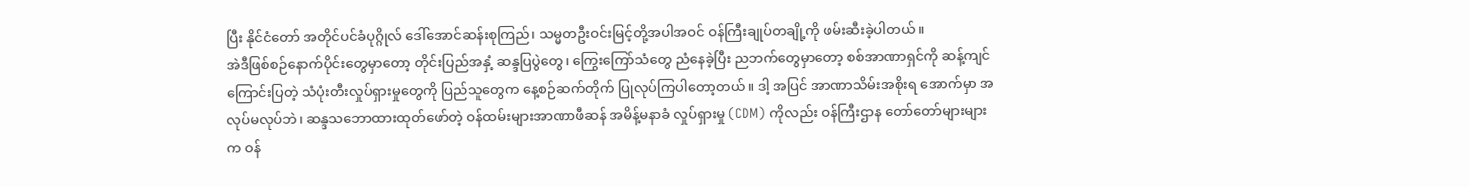ပြီး နိုင်ငံတော် အတိုင်ပင်ခံပုဂ္ဂိုလ် ဒေါ်အောင်ဆန်းစုကြည်၊ သမ္မတဦးဝင်းမြင့်တို့အပါအဝင် ဝန်ကြီးချုပ်တချို့ကို ဖမ်းဆီးခဲ့ပါတယ်။
အဲဒီဖြစ်စဉ်နောက်ပိုင်းတွေမှာတော့ တိုင်းပြည်အနှံ့ ဆန္ဒပြပွဲတွေ၊ ကြွေးကြော်သံတွေ ညံနေခဲ့ပြီး ညဘက်တွေမှာတော့ စစ်အာဏာရှင်ကို ဆန့်ကျင်ကြောင်းပြတဲ့ သံပုံးတီးလှုပ်ရှားမှုတွေကို ပြည်သူတွေက နေ့စဉ်ဆက်တိုက် ပြုလုပ်ကြပါတော့တယ်။ ဒါ့ အပြင် အာဏာသိမ်းအစိုးရ အောက်မှာ အလုပ်မလုပ်ဘဲ၊ ဆန္ဒသဘောထားထုတ်ဖော်တဲ့ ဝန်ထမ်းများအာဏာဖီဆန် အမိန့်မနာခံ လှုပ်ရှားမှု (CDM) ကိုလည်း ဝန်ကြီးဌာန တော်တော်များများက ဝန်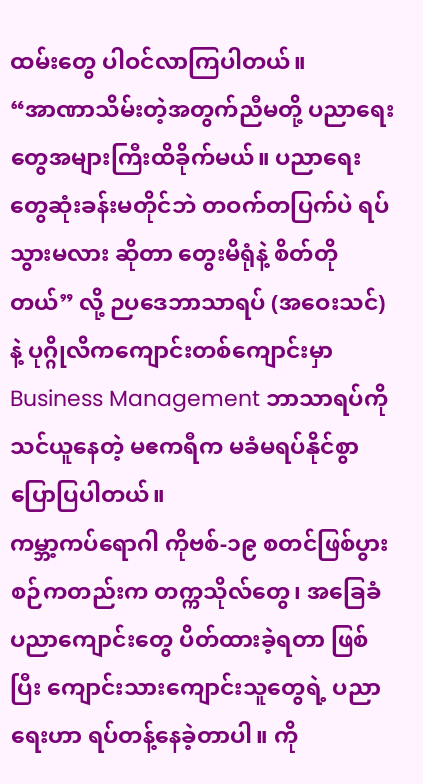ထမ်းတွေ ပါဝင်လာကြပါတယ်။
“အာဏာသိမ်းတဲ့အတွက်ညီမတို့ ပညာရေးတွေအများကြီးထိခိုက်မယ်။ ပညာရေးတွေဆုံးခန်းမတိုင်ဘဲ တဝက်တပြက်ပဲ ရပ်သွားမလား ဆိုတာ တွေးမိရုံနဲ့ စိတ်တိုတယ်” လို့ ဉပဒေဘာသာရပ် (အဝေးသင်) နဲ့ ပုဂ္ဂိုလိကကျောင်းတစ်ကျောင်းမှာ Business Management ဘာသာရပ်ကိုသင်ယူနေတဲ့ မဧကရီက မခံမရပ်နိုင်စွာ ပြောပြပါတယ်။
ကမ္ဘာ့ကပ်ရောဂါ ကိုဗစ်-၁၉ စတင်ဖြစ်ပွားစဉ်ကတည်းက တက္ကသိုလ်တွေ၊ အခြေခံပညာကျောင်းတွေ ပိတ်ထားခဲ့ရတာ ဖြစ်ပြီး ကျောင်းသားကျောင်းသူတွေရဲ့ ပညာရေးဟာ ရပ်တန့်နေခဲ့တာပါ။ ကို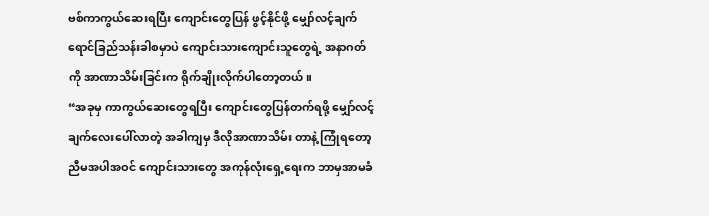ဗစ်ကာကွယ်ဆေးရပြီး ကျောင်းတွေပြန် ဖွင့်နိုင်ဖို့ မျှော်လင့်ချက် ရောင်ခြည်သန်းခါစမှာပဲ ကျောင်းသားကျောင်းသူတွေရဲ့ အနာဂတ်ကို အာဏာသိမ်းခြင်းက ရိုက်ချိုးလိုက်ပါတော့တယ်။
“အခုမှ ကာကွယ်ဆေးတွေရပြီး ကျောင်းတွေပြန်တက်ရဖို့ မျှော်လင့်ချက်လေးပေါ်လာတဲ့ အခါကျမှ ဒီလိုအာဏာသိမ်း တာနဲ့ ကြုံရတော့ ညီမအပါအဝင် ကျောင်းသားတွေ အကုန်လုံးရှေ့ရေးက ဘာမှအာမခံ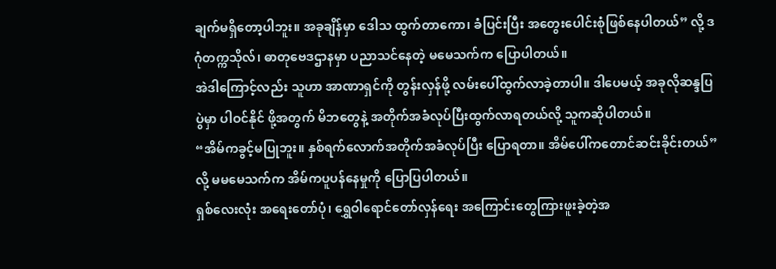ချက်မရှိတော့ပါဘူး။ အခုချိန်မှာ ဒေါသ ထွက်တာကော၊ ခံပြင်းပြီး အတွေးပေါင်းစုံဖြစ်နေပါတယ်” လို့ ဒဂုံတက္ကသိုလ်၊ ဓာတုဗေဒဌာနမှာ ပညာသင်နေတဲ့ မမေသက်က ပြောပါတယ်။
အဲဒါကြောင့်လည်း သူဟာ အာဏာရှင်ကို တွန်းလှန်ဖို့ လမ်းပေါ်ထွက်လာခဲ့တာပါ။ ဒါပေမယ့် အခုလိုဆန္ဒပြပွဲမှာ ပါဝင်နိုင် ဖို့အတွက် မိဘတွေနဲ့ အတိုက်အခံလုပ်ပြီးထွက်လာရတယ်လို့ သူကဆိုပါတယ်။
“အိမ်ကခွင့်မပြုဘူး။ နှစ်ရက်လောက်အတိုက်အခံလုပ်ပြီး ပြောရတာ။ အိမ်ပေါ်ကတောင်ဆင်းခိုင်းတယ်” လို့ မမမေသက်က အိမ်ကပူပန်နေမှုကို ပြောပြပါတယ်။
ရှစ်လေးလုံး အရေးတော်ပုံ၊ ရွှေဝါရောင်တော်လှန်ရေး အကြောင်းတွေကြားဖူးခဲ့တဲ့အ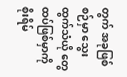တွက် အခုဖြစ်စဉ်မှာ သွေးထွက်သံယို တွေ ထပ်ဖြစ်မှာကို စိုးရိမ်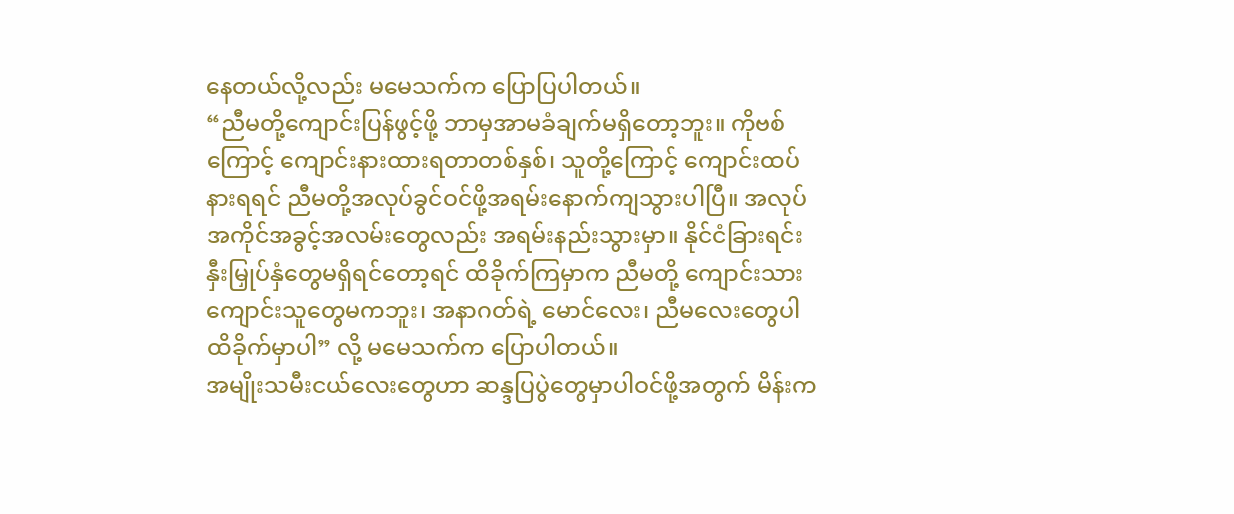နေတယ်လို့လည်း မမေသက်က ပြောပြပါတယ်။
“ညီမတို့ကျောင်းပြန်ဖွင့်ဖို့ ဘာမှအာမခံချက်မရှိတော့ဘူး။ ကိုဗစ်ကြောင့် ကျောင်းနားထားရတာတစ်နှစ်၊ သူတို့ကြောင့် ကျောင်းထပ်နားရရင် ညီမတို့အလုပ်ခွင်ဝင်ဖို့အရမ်းနောက်ကျသွားပါပြီ။ အလုပ်အကိုင်အခွင့်အလမ်းတွေလည်း အရမ်းနည်းသွားမှာ။ နိုင်ငံခြားရင်းနှီးမြှုပ်နှံတွေမရှိရင်တော့ရင် ထိခိုက်ကြမှာက ညီမတို့ ကျောင်းသား ကျောင်းသူတွေမကဘူး၊ အနာဂတ်ရဲ့ မောင်လေး၊ ညီမလေးတွေပါထိခိုက်မှာပါ” လို့ မမေသက်က ပြောပါတယ်။
အမျိုးသမီးငယ်လေးတွေဟာ ဆန္ဒပြပွဲတွေမှာပါဝင်ဖို့အတွက် မိန်းက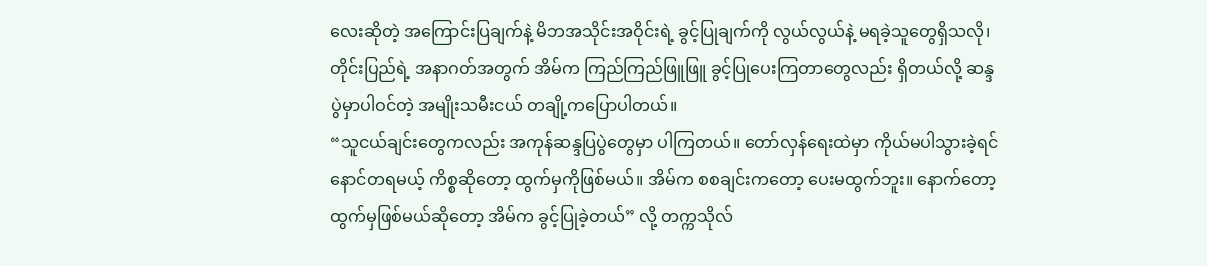လေးဆိုတဲ့ အကြောင်းပြချက်နဲ့ မိဘအသိုင်းအဝိုင်းရဲ့ ခွင့်ပြုချက်ကို လွယ်လွယ်နဲ့ မရခဲ့သူတွေရှိသလို၊ တိုင်းပြည်ရဲ့ အနာဂတ်အတွက် အိမ်က ကြည်ကြည်ဖြူဖြူ ခွင့်ပြုပေးကြတာတွေလည်း ရှိတယ်လို့ ဆန္ဒပွဲမှာပါဝင်တဲ့ အမျိုးသမီးငယ် တချို့ကပြောပါတယ်။
“သူငယ်ချင်းတွေကလည်း အကုန်ဆန္ဒပြပွဲတွေမှာ ပါကြတယ်။ တော်လှန်ရေးထဲမှာ ကိုယ်မပါသွားခဲ့ရင် နောင်တရမယ့် ကိစ္စဆိုတော့ ထွက်မှကိုဖြစ်မယ်။ အိမ်က စစချင်းကတော့ ပေးမထွက်ဘူး။ နောက်တော့ ထွက်မှဖြစ်မယ်ဆိုတော့ အိမ်က ခွင့်ပြုခဲ့တယ်” လို့ တက္ကသိုလ်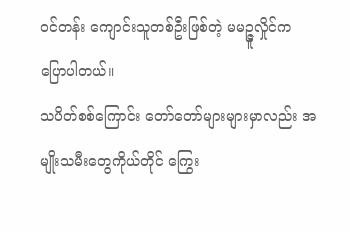ဝင်တန်း ကျောင်းသူတစ်ဦးဖြစ်တဲ့ မမဉ္ဇူလှိုင်က ပြောပါတယ်။
သပိတ်စစ်ကြောင်း တော်တော်များများမှာလည်း အမျိုးသမီးတွေကိုယ်တိုင် ကြွေး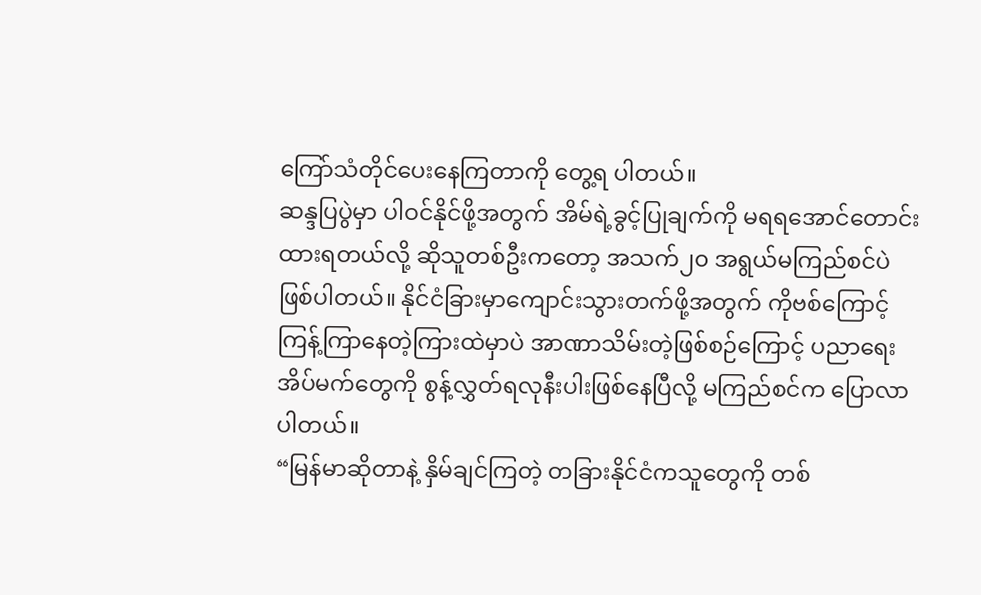ကြော်သံတိုင်ပေးနေကြတာကို တွေ့ရ ပါတယ်။
ဆန္ဒပြပွဲမှာ ပါဝင်နိုင်ဖို့အတွက် အိမ်ရဲ့ခွင့်ပြုချက်ကို မရရအောင်တောင်းထားရတယ်လို့ ဆိုသူတစ်ဦးကတော့ အသက်၂၀ အရွယ်မကြည်စင်ပဲဖြစ်ပါတယ်။ နိုင်ငံခြားမှာကျောင်းသွားတက်ဖို့အတွက် ကိုဗစ်ကြောင့် ကြန့်ကြာနေတဲ့ကြားထဲမှာပဲ အာဏာသိမ်းတဲ့ဖြစ်စဉ်ကြောင့် ပညာရေးအိပ်မက်တွေကို စွန့်လွှတ်ရလုနီးပါးဖြစ်နေပြီလို့ မကြည်စင်က ပြောလာပါတယ်။
“မြန်မာဆိုတာနဲ့ နှိမ်ချင်ကြတဲ့ တခြားနိုင်ငံကသူတွေကို တစ်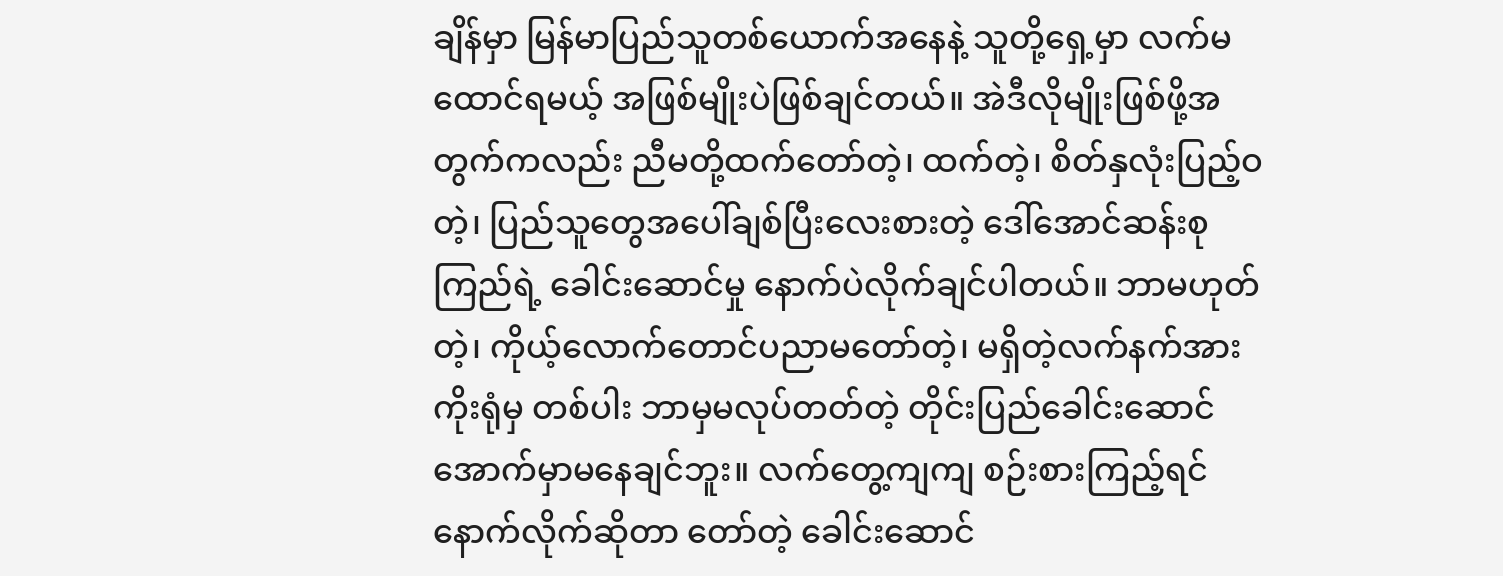ချိန်မှာ မြန်မာပြည်သူတစ်ယောက်အနေနဲ့ သူတို့ရှေ့မှာ လက်မထောင်ရမယ့် အဖြစ်မျိုးပဲဖြစ်ချင်တယ်။ အဲဒီလိုမျိုးဖြစ်ဖို့အတွက်ကလည်း ညီမတို့ထက်တော်တဲ့၊ ထက်တဲ့၊ စိတ်နှလုံးပြည့်ဝတဲ့၊ ပြည်သူတွေအပေါ်ချစ်ပြီးလေးစားတဲ့ ဒေါ်အောင်ဆန်းစုကြည်ရဲ့ ခေါင်းဆောင်မှု နောက်ပဲလိုက်ချင်ပါတယ်။ ဘာမဟုတ်တဲ့၊ ကိုယ့်လောက်တောင်ပညာမတော်တဲ့၊ မရှိတဲ့လက်နက်အားကိုးရုံမှ တစ်ပါး ဘာမှမလုပ်တတ်တဲ့ တိုင်းပြည်ခေါင်းဆောင် အောက်မှာမနေချင်ဘူး။ လက်တွေ့ကျကျ စဉ်းစားကြည့်ရင် နောက်လိုက်ဆိုတာ တော်တဲ့ ခေါင်းဆောင်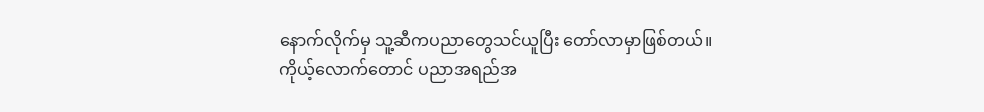နောက်လိုက်မှ သူ့ဆီကပညာတွေသင်ယူပြီး တော်လာမှာဖြစ်တယ်။
ကိုယ့်လောက်တောင် ပညာအရည်အ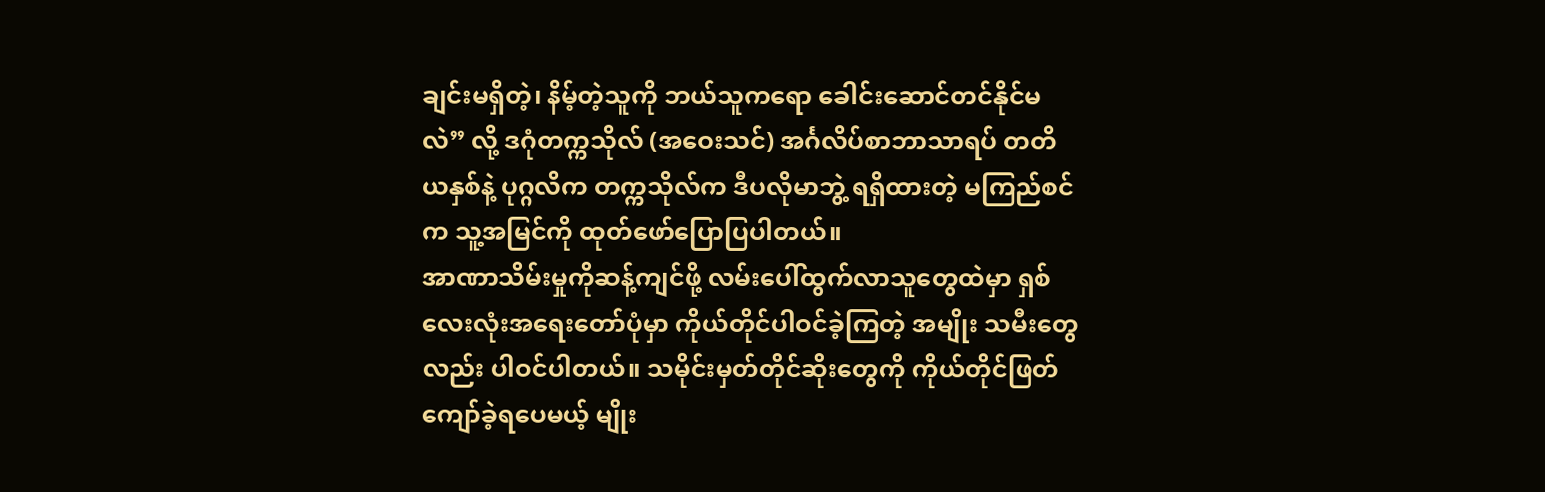ချင်းမရှိတဲ့၊ နိမ့်တဲ့သူကို ဘယ်သူကရော ခေါင်းဆောင်တင်နိုင်မလဲ” လို့ ဒဂုံတက္ကသိုလ် (အဝေးသင်) အင်္ဂလိပ်စာဘာသာရပ် တတိယနှစ်နဲ့ ပုဂ္ဂလိက တက္ကသိုလ်က ဒီပလိုမာဘွဲ့ ရရှိထားတဲ့ မကြည်စင်က သူ့အမြင်ကို ထုတ်ဖော်ပြောပြပါတယ်။
အာဏာသိမ်းမှုကိုဆန့်ကျင်ဖို့ လမ်းပေါ်ထွက်လာသူတွေထဲမှာ ရှစ်လေးလုံးအရေးတော်ပုံမှာ ကိုယ်တိုင်ပါဝင်ခဲ့ကြတဲ့ အမျိုး သမီးတွေလည်း ပါဝင်ပါတယ်။ သမိုင်းမှတ်တိုင်ဆိုးတွေကို ကိုယ်တိုင်ဖြတ်ကျော်ခဲ့ရပေမယ့် မျိုး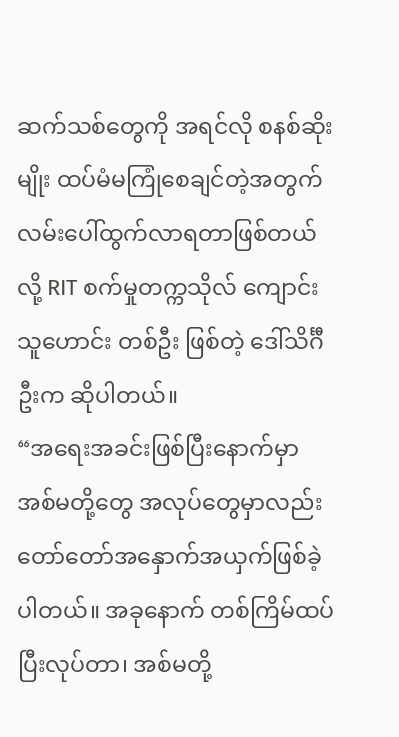ဆက်သစ်တွေကို အရင်လို စနစ်ဆိုးမျိုး ထပ်မံမကြုံစေချင်တဲ့အတွက် လမ်းပေါ်ထွက်လာရတာဖြစ်တယ်လို့ RIT စက်မှုတက္ကသိုလ် ကျောင်းသူဟောင်း တစ်ဦး ဖြစ်တဲ့ ဒေါ်သိင်္ဂီဦးက ဆိုပါတယ်။
“အရေးအခင်းဖြစ်ပြီးနောက်မှာ အစ်မတို့တွေ အလုပ်တွေမှာလည်း တော်တော်အနှောက်အယှက်ဖြစ်ခဲ့ပါတယ်။ အခုနောက် တစ်ကြိမ်ထပ်ပြီးလုပ်တာ၊ အစ်မတို့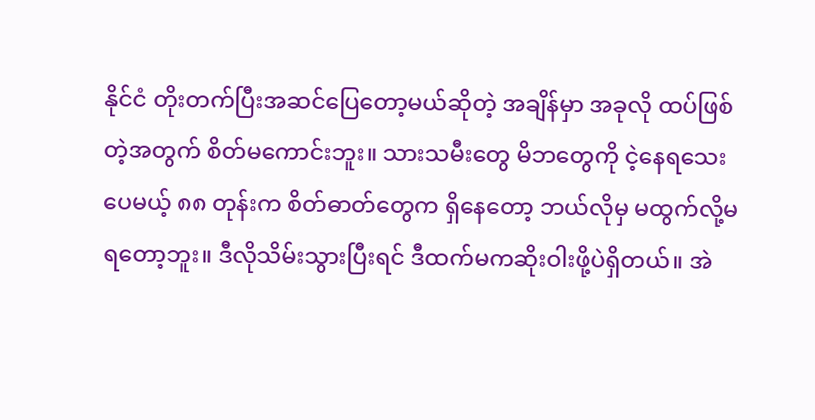နိုင်ငံ တိုးတက်ပြီးအဆင်ပြေတော့မယ်ဆိုတဲ့ အချိန်မှာ အခုလို ထပ်ဖြစ်တဲ့အတွက် စိတ်မကောင်းဘူး။ သားသမီးတွေ မိဘတွေကို ငဲ့နေရသေးပေမယ့် ၈၈ တုန်းက စိတ်ဓာတ်တွေက ရှိနေတော့ ဘယ်လိုမှ မထွက်လို့မရတော့ဘူး။ ဒီလိုသိမ်းသွားပြီးရင် ဒီထက်မကဆိုးဝါးဖို့ပဲရှိတယ်။ အဲ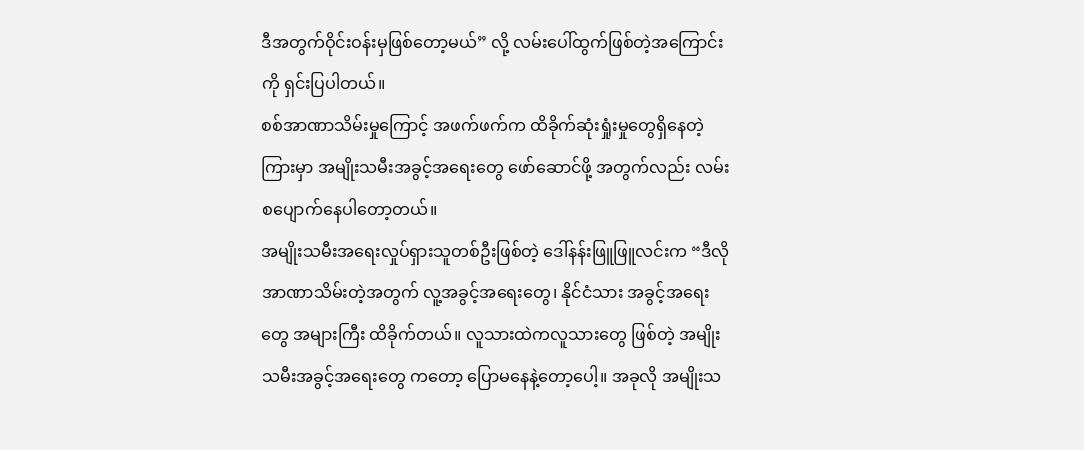ဒီအတွက်ဝိုင်းဝန်းမှဖြစ်တော့မယ်” လို့ လမ်းပေါ်ထွက်ဖြစ်တဲ့အကြောင်းကို ရှင်းပြပါတယ်။
စစ်အာဏာသိမ်းမှုကြောင့် အဖက်ဖက်က ထိခိုက်ဆုံးရှုံးမှုတွေရှိနေတဲ့ကြားမှာ အမျိုးသမီးအခွင့်အရေးတွေ ဖော်ဆောင်ဖို့ အတွက်လည်း လမ်းစပျောက်နေပါတော့တယ်။
အမျိုးသမီးအရေးလှုပ်ရှားသူတစ်ဦးဖြစ်တဲ့ ဒေါ်နန်းဖြူဖြူလင်းက “ဒီလို အာဏာသိမ်းတဲ့အတွက် လူ့အခွင့်အရေးတွေ၊ နိုင်ငံသား အခွင့်အရေးတွေ အများကြီး ထိခိုက်တယ်။ လူသားထဲကလူသားတွေ ဖြစ်တဲ့ အမျိုးသမီးအခွင့်အရေးတွေ ကတော့ ပြောမနေနဲ့တော့ပေါ့။ အခုလို အမျိုးသ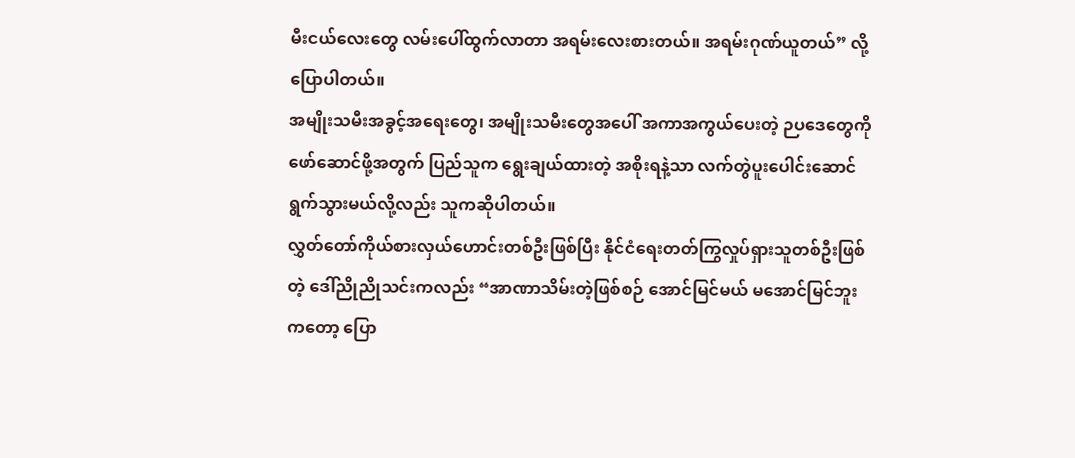မီးငယ်လေးတွေ လမ်းပေါ်ထွက်လာတာ အရမ်းလေးစားတယ်။ အရမ်းဂုဏ်ယူတယ်” လို့ ပြောပါတယ်။
အမျိုးသမီးအခွင့်အရေးတွေ၊ အမျိုးသမီးတွေအပေါ် အကာအကွယ်ပေးတဲ့ ဉပဒေတွေကို ဖော်ဆောင်ဖို့အတွက် ပြည်သူက ရွေးချယ်ထားတဲ့ အစိုးရနဲ့သာ လက်တွဲပူးပေါင်းဆောင်ရွက်သွားမယ်လို့လည်း သူကဆိုပါတယ်။
လွှတ်တော်ကိုယ်စားလှယ်ဟောင်းတစ်ဦးဖြစ်ပြီး နိုင်ငံရေးတတ်ကြွလှုပ်ရှားသူတစ်ဦးဖြစ်တဲ့ ဒေါ်ညိုညိုသင်းကလည်း “အာဏာသိမ်းတဲ့ဖြစ်စဉ် အောင်မြင်မယ် မအောင်မြင်ဘူးကတော့ ပြော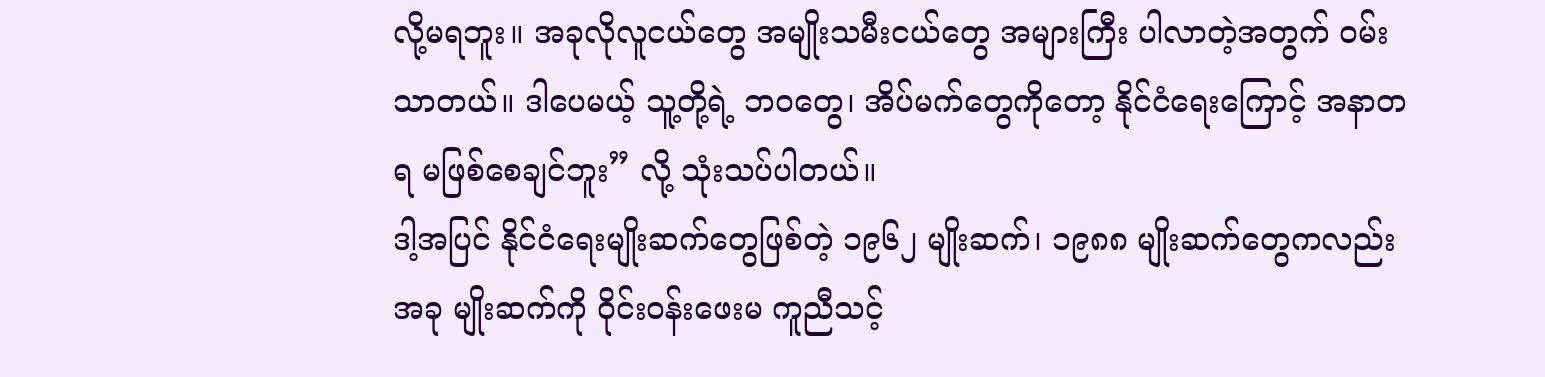လို့မရဘူး။ အခုလိုလူငယ်တွေ အမျိုးသမီးငယ်တွေ အများကြီး ပါလာတဲ့အတွက် ဝမ်းသာတယ်။ ဒါပေမယ့် သူ့တို့ရဲ့ ဘဝတွေ၊ အိပ်မက်တွေကိုတော့ နိုင်ငံရေးကြောင့် အနာတရ မဖြစ်စေချင်ဘူး” လို့ သုံးသပ်ပါတယ်။
ဒါ့အပြင် နိုင်ငံရေးမျိုးဆက်တွေဖြစ်တဲ့ ၁၉၆၂ မျိုးဆက်၊ ၁၉၈၈ မျိုးဆက်တွေကလည်း အခု မျိုးဆက်ကို ဝိုင်းဝန်းဖေးမ ကူညီသင့်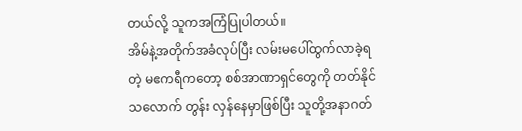တယ်လို့ သူကအကြံပြုပါတယ်။
အိမ်နဲ့အတိုက်အခံလုပ်ပြီး လမ်းမပေါ်ထွက်လာခဲ့ရတဲ့ မဧကရီကတော့ စစ်အာဏာရှင်တွေကို တတ်နိုင်သလောက် တွန်း လှန်နေမှာဖြစ်ပြီး သူတို့အနာဂတ်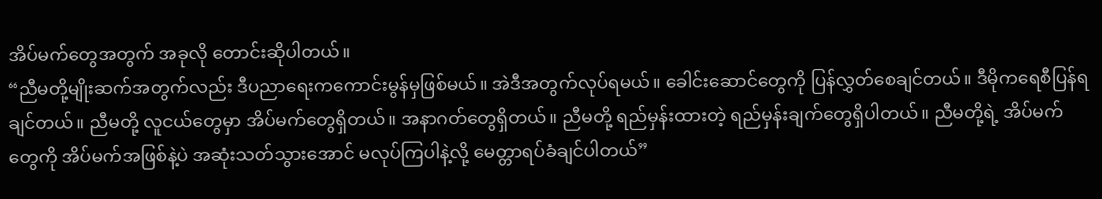အိပ်မက်တွေအတွက် အခုလို တောင်းဆိုပါတယ်။
“ညီမတို့မျိုးဆက်အတွက်လည်း ဒီပညာရေးကကောင်းမွန်မှဖြစ်မယ်။ အဲဒီအတွက်လုပ်ရမယ်။ ခေါင်းဆောင်တွေကို ပြန်လွှတ်စေချင်တယ်။ ဒီမိုကရေစီပြန်ရချင်တယ်။ ညီမတို့ လူငယ်တွေမှာ အိပ်မက်တွေရှိတယ်။ အနာဂတ်တွေရှိတယ်။ ညီမတို့ ရည်မှန်းထားတဲ့ ရည်မှန်းချက်တွေရှိပါတယ်။ ညီမတို့ရဲ့ အိပ်မက်တွေကို အိပ်မက်အဖြစ်နဲ့ပဲ အဆုံးသတ်သွားအောင် မလုပ်ကြပါနဲ့လို့ မေတ္တာရပ်ခံချင်ပါတယ်”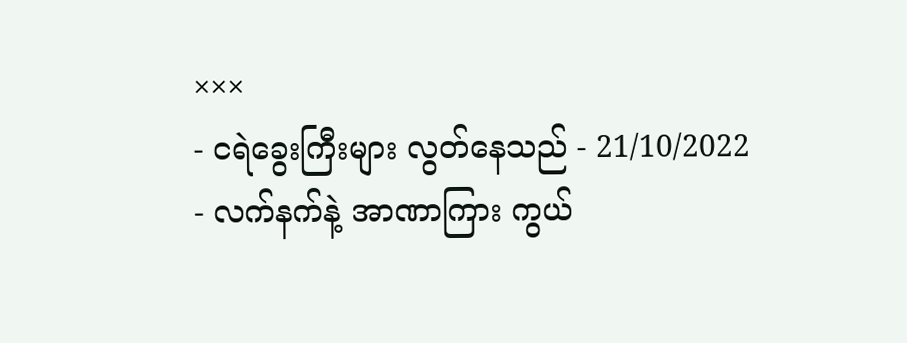×××
- ငရဲခွေးကြီးများ လွတ်နေသည် - 21/10/2022
- လက်နက်နဲ့ အာဏာကြား ကွယ်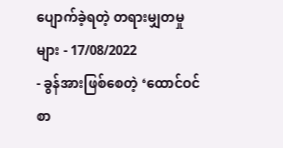ပျောက်ခဲ့ရတဲ့ တရားမျှတမှုများ - 17/08/2022
- ခွန်အားဖြစ်စေတဲ့ ‘ထောင်ဝင်စာ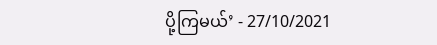ပို့ကြမယ်’ - 27/10/2021